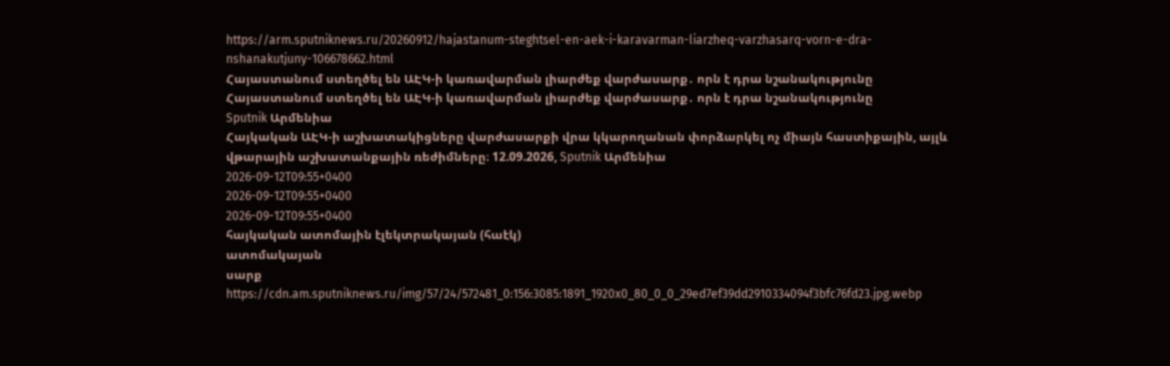https://arm.sputniknews.ru/20260912/hajastanum-steghtsel-en-aek-i-karavarman-liarzheq-varzhasarq-vorn-e-dra-nshanakutjuny-106678662.html
Հայաստանում ստեղծել են ԱԷԿ-ի կառավարման լիարժեք վարժասարք․ որն է դրա նշանակությունը
Հայաստանում ստեղծել են ԱԷԿ-ի կառավարման լիարժեք վարժասարք․ որն է դրա նշանակությունը
Sputnik Արմենիա
Հայկական ԱԷԿ-ի աշխատակիցները վարժասարքի վրա կկարողանան փորձարկել ոչ միայն հաստիքային, այլև վթարային աշխատանքային ռեժիմները։ 12.09.2026, Sputnik Արմենիա
2026-09-12T09:55+0400
2026-09-12T09:55+0400
2026-09-12T09:55+0400
հայկական ատոմային էլեկտրակայան (հաէկ)
ատոմակայան
սարք
https://cdn.am.sputniknews.ru/img/57/24/572481_0:156:3085:1891_1920x0_80_0_0_29ed7ef39dd2910334094f3bfc76fd23.jpg.webp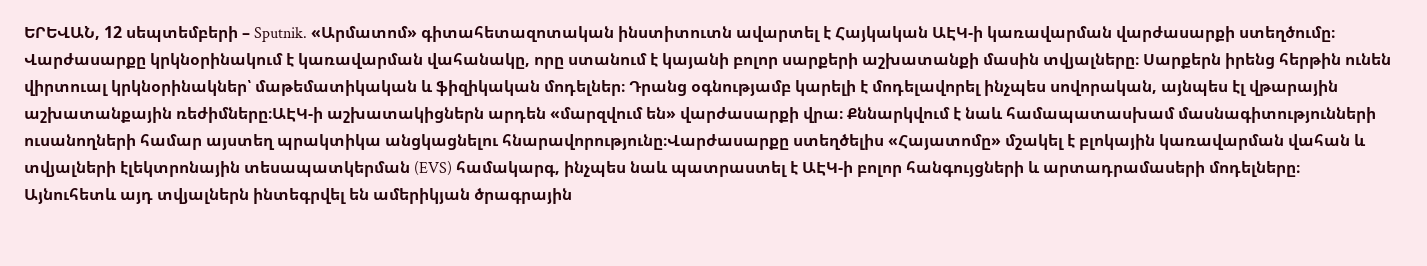ԵՐԵՎԱՆ, 12 սեպտեմբերի – Sputnik. «Արմատոմ» գիտահետազոտական ինստիտուտն ավարտել է Հայկական ԱԷԿ-ի կառավարման վարժասարքի ստեղծումը։ Վարժասարքը կրկնօրինակում է կառավարման վահանակը, որը ստանում է կայանի բոլոր սարքերի աշխատանքի մասին տվյալները։ Սարքերն իրենց հերթին ունեն վիրտուալ կրկնօրինակներ՝ մաթեմատիկական և ֆիզիկական մոդելներ։ Դրանց օգնությամբ կարելի է մոդելավորել ինչպես սովորական, այնպես էլ վթարային աշխատանքային ռեժիմները։ԱԷԿ-ի աշխատակիցներն արդեն «մարզվում են» վարժասարքի վրա։ Քննարկվում է նաև համապատասխամ մասնագիտությունների ուսանողների համար այստեղ պրակտիկա անցկացնելու հնարավորությունը։Վարժասարքը ստեղծելիս «Հայատոմը» մշակել է բլոկային կառավարման վահան և տվյալների էլեկտրոնային տեսապատկերման (EVS) համակարգ, ինչպես նաև պատրաստել է ԱԷԿ-ի բոլոր հանգույցների և արտադրամասերի մոդելները։ Այնուհետև այդ տվյալներն ինտեգրվել են ամերիկյան ծրագրային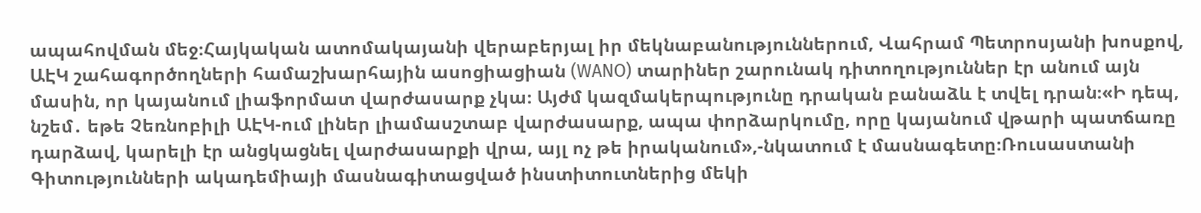ապահովման մեջ։Հայկական ատոմակայանի վերաբերյալ իր մեկնաբանություններում, Վահրամ Պետրոսյանի խոսքով, ԱԷԿ շահագործողների համաշխարհային ասոցիացիան (WANO) տարիներ շարունակ դիտողություններ էր անում այն մասին, որ կայանում լիաֆորմատ վարժասարք չկա։ Այժմ կազմակերպությունը դրական բանաձև է տվել դրան։«Ի դեպ, նշեմ․ եթե Չեռնոբիլի ԱԷԿ-ում լիներ լիամասշտաբ վարժասարք, ապա փորձարկումը, որը կայանում վթարի պատճառը դարձավ, կարելի էր անցկացնել վարժասարքի վրա, այլ ոչ թե իրականում»,-նկատում է մասնագետը։Ռուսաստանի Գիտությունների ակադեմիայի մասնագիտացված ինստիտուտներից մեկի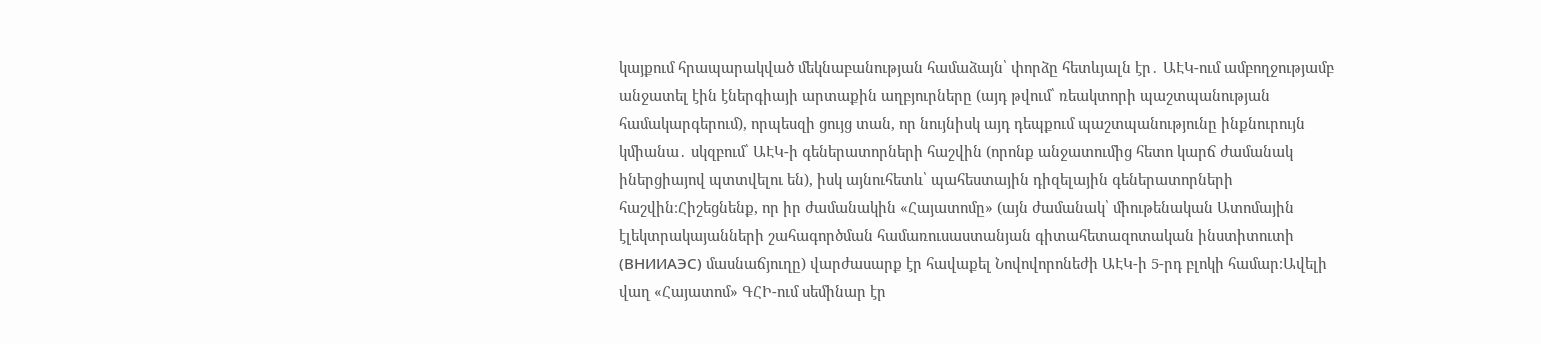կայքում հրապարակված մեկնաբանության համաձայն՝ փորձը հետևյալն էր․ ԱԷԿ-ում ամբողջությամբ անջատել էին էներգիայի արտաքին աղբյուրները (այդ թվում՝ ռեակտորի պաշտպանության համակարգերում), որպեսզի ցույց տան, որ նույնիսկ այդ դեպքում պաշտպանությունը ինքնուրույն կմիանա․ սկզբում՝ ԱԷԿ-ի գեներատորների հաշվին (որոնք անջատումից հետո կարճ ժամանակ իներցիայով պտտվելու են), իսկ այնուհետև՝ պահեստային դիզելային գեներատորների հաշվին։Հիշեցնենք, որ իր ժամանակին «Հայատոմը» (այն ժամանակ՝ միութենական Ատոմային էլեկտրակայանների շահագործման համառուսաստանյան գիտահետազոտական ինստիտուտի (ВНИИАЭС) մասնաճյուղը) վարժասարք էր հավաքել Նովովորոնեժի ԱԷԿ-ի 5-րդ բլոկի համար։Ավելի վաղ «Հայատոմ» ԳՀԻ-ում սեմինար էր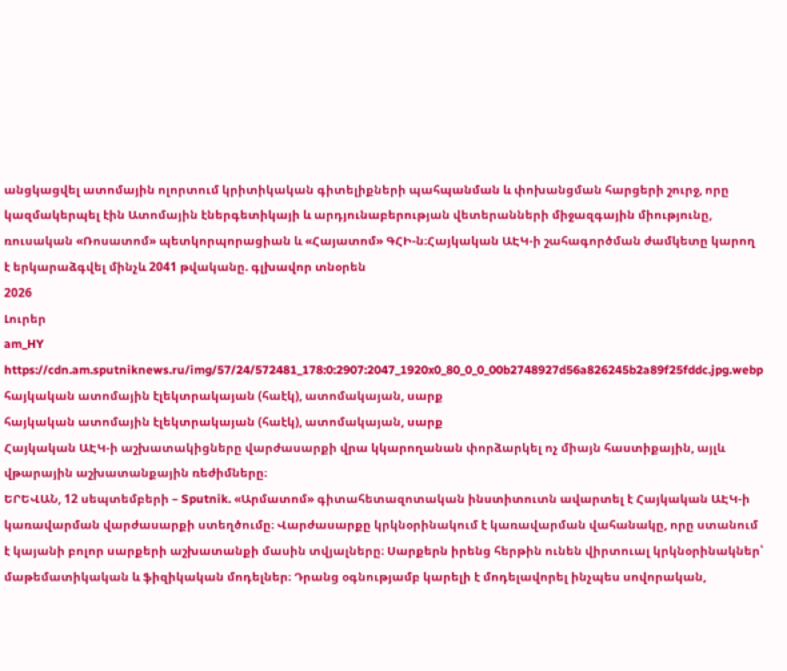անցկացվել ատոմային ոլորտում կրիտիկական գիտելիքների պահպանման և փոխանցման հարցերի շուրջ, որը կազմակերպել էին Ատոմային էներգետիկայի և արդյունաբերության վետերանների միջազգային միությունը, ռուսական «Ռոսատոմ» պետկորպորացիան և «Հայատոմ» ԳՀԻ-ն։Հայկական ԱԷԿ-ի շահագործման ժամկետը կարող է երկարաձգվել մինչև 2041 թվականը. գլխավոր տնօրեն
2026
Լուրեր
am_HY
https://cdn.am.sputniknews.ru/img/57/24/572481_178:0:2907:2047_1920x0_80_0_0_00b2748927d56a826245b2a89f25fddc.jpg.webp
հայկական ատոմային էլեկտրակայան (հաէկ), ատոմակայան, սարք
հայկական ատոմային էլեկտրակայան (հաէկ), ատոմակայան, սարք
Հայկական ԱԷԿ-ի աշխատակիցները վարժասարքի վրա կկարողանան փորձարկել ոչ միայն հաստիքային, այլև վթարային աշխատանքային ռեժիմները։
ԵՐԵՎԱՆ, 12 սեպտեմբերի – Sputnik. «Արմատոմ» գիտահետազոտական ինստիտուտն ավարտել է Հայկական ԱԷԿ-ի կառավարման վարժասարքի ստեղծումը։ Վարժասարքը կրկնօրինակում է կառավարման վահանակը, որը ստանում է կայանի բոլոր սարքերի աշխատանքի մասին տվյալները։ Սարքերն իրենց հերթին ունեն վիրտուալ կրկնօրինակներ՝ մաթեմատիկական և ֆիզիկական մոդելներ։ Դրանց օգնությամբ կարելի է մոդելավորել ինչպես սովորական,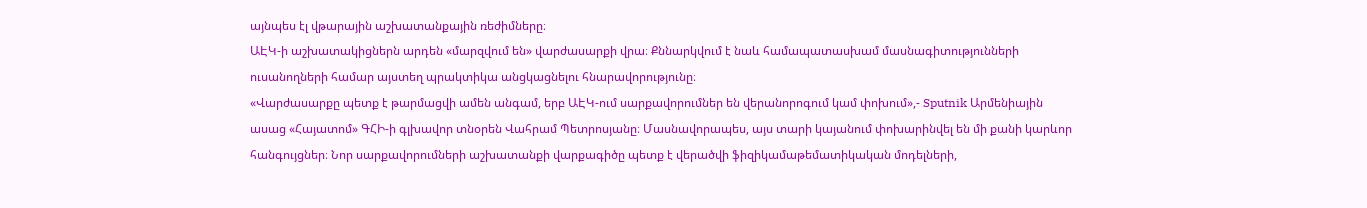այնպես էլ վթարային աշխատանքային ռեժիմները։
ԱԷԿ-ի աշխատակիցներն արդեն «մարզվում են» վարժասարքի վրա։ Քննարկվում է նաև համապատասխամ մասնագիտությունների ուսանողների համար այստեղ պրակտիկա անցկացնելու հնարավորությունը։
«Վարժասարքը պետք է թարմացվի ամեն անգամ, երբ ԱԷԿ-ում սարքավորումներ են վերանորոգում կամ փոխում»,- Sputnik Արմենիային ասաց «Հայատոմ» ԳՀԻ-ի գլխավոր տնօրեն Վահրամ Պետրոսյանը։ Մասնավորապես, այս տարի կայանում փոխարինվել են մի քանի կարևոր հանգույցներ։ Նոր սարքավորումների աշխատանքի վարքագիծը պետք է վերածվի ֆիզիկամաթեմատիկական մոդելների,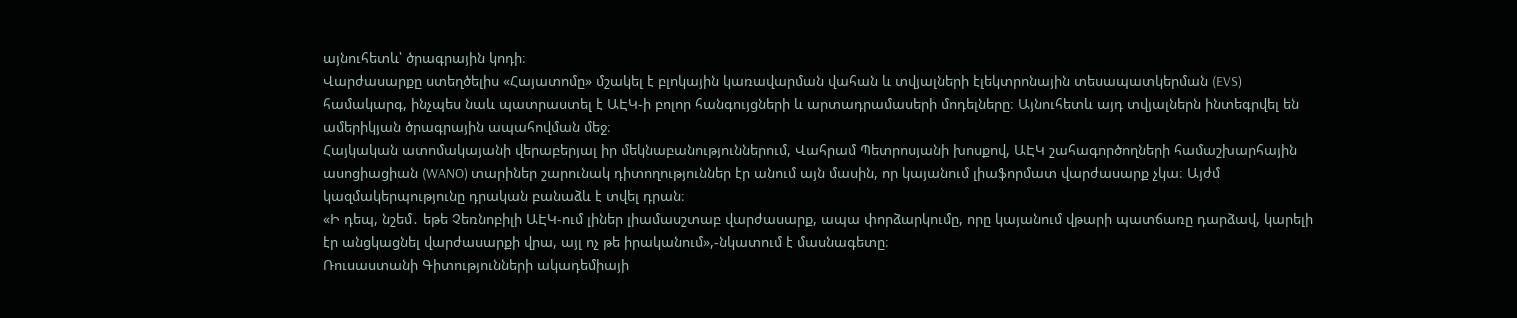այնուհետև՝ ծրագրային կոդի։
Վարժասարքը ստեղծելիս «Հայատոմը» մշակել է բլոկային կառավարման վահան և տվյալների էլեկտրոնային տեսապատկերման (EVS) համակարգ, ինչպես նաև պատրաստել է ԱԷԿ-ի բոլոր հանգույցների և արտադրամասերի մոդելները։ Այնուհետև այդ տվյալներն ինտեգրվել են ամերիկյան ծրագրային ապահովման մեջ։
Հայկական ատոմակայանի վերաբերյալ իր մեկնաբանություններում, Վահրամ Պետրոսյանի խոսքով, ԱԷԿ շահագործողների համաշխարհային ասոցիացիան (WANO) տարիներ շարունակ դիտողություններ էր անում այն մասին, որ կայանում լիաֆորմատ վարժասարք չկա։ Այժմ կազմակերպությունը դրական բանաձև է տվել դրան։
«Ի դեպ, նշեմ․ եթե Չեռնոբիլի ԱԷԿ-ում լիներ լիամասշտաբ վարժասարք, ապա փորձարկումը, որը կայանում վթարի պատճառը դարձավ, կարելի էր անցկացնել վարժասարքի վրա, այլ ոչ թե իրականում»,-նկատում է մասնագետը։
Ռուսաստանի Գիտությունների ակադեմիայի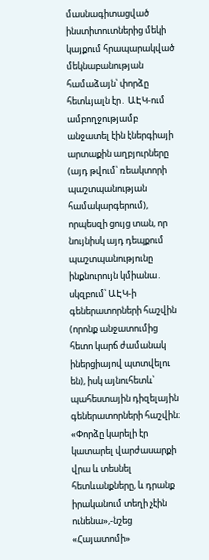մասնագիտացված ինստիտուտներից մեկի կայքում հրապարակված մեկնաբանության համաձայն՝ փորձը հետևյալն էր․ ԱԷԿ-ում ամբողջությամբ անջատել էին էներգիայի արտաքին աղբյուրները (այդ թվում՝ ռեակտորի պաշտպանության համակարգերում), որպեսզի ցույց տան, որ նույնիսկ այդ դեպքում պաշտպանությունը ինքնուրույն կմիանա․ սկզբում՝ ԱԷԿ-ի գեներատորների հաշվին (որոնք անջատումից հետո կարճ ժամանակ իներցիայով պտտվելու են), իսկ այնուհետև՝ պահեստային դիզելային գեներատորների հաշվին։
«Փորձը կարելի էր կատարել վարժասարքի վրա և տեսնել հետևանքները, և դրանք իրականում տեղի չէին ունենա»,-նշեց «Հայատոմի»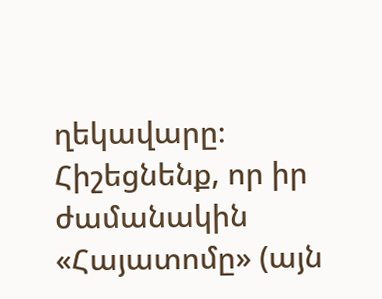ղեկավարը։
Հիշեցնենք, որ իր ժամանակին «Հայատոմը» (այն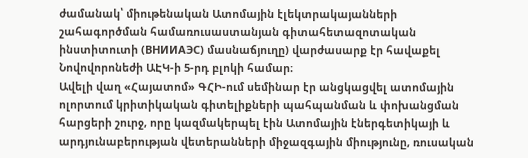ժամանակ՝ միութենական Ատոմային էլեկտրակայանների շահագործման համառուսաստանյան գիտահետազոտական ինստիտուտի (ВНИИАЭС) մասնաճյուղը) վարժասարք էր հավաքել Նովովորոնեժի ԱԷԿ-ի 5-րդ բլոկի համար։
Ավելի վաղ «Հայատոմ» ԳՀԻ-ում սեմինար էր անցկացվել ատոմային ոլորտում կրիտիկական գիտելիքների պահպանման և փոխանցման հարցերի շուրջ, որը կազմակերպել էին Ատոմային էներգետիկայի և արդյունաբերության վետերանների միջազգային միությունը, ռուսական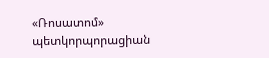«Ռոսատոմ» պետկորպորացիան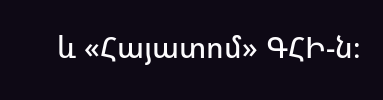և «Հայատոմ» ԳՀԻ-ն։